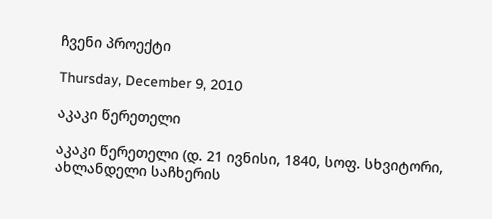ჩვენი პროექტი

Thursday, December 9, 2010

აკაკი წერეთელი

აკაკი წერეთელი (დ. 21 ივნისი, 1840, სოფ. სხვიტორი, ახლანდელი საჩხერის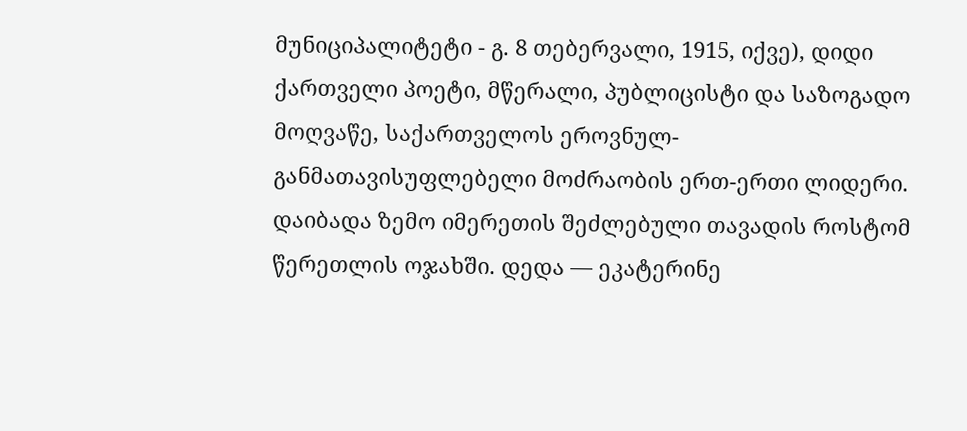მუნიციპალიტეტი - გ. 8 თებერვალი, 1915, იქვე), დიდი ქართველი პოეტი, მწერალი, პუბლიცისტი და საზოგადო მოღვაწე, საქართველოს ეროვნულ-განმათავისუფლებელი მოძრაობის ერთ-ერთი ლიდერი.
დაიბადა ზემო იმერეთის შეძლებული თავადის როსტომ წერეთლის ოჯახში. დედა ― ეკატერინე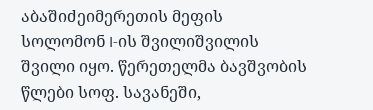აბაშიძეიმერეთის მეფის სოლომონ I-ის შვილიშვილის შვილი იყო. წერეთელმა ბავშვობის წლები სოფ. სავანეში,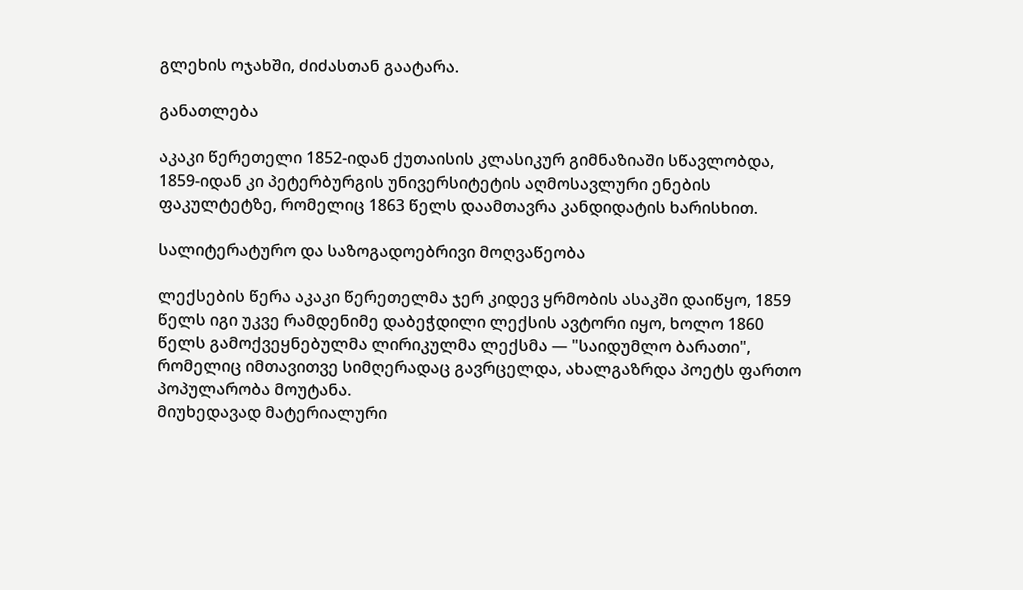გლეხის ოჯახში, ძიძასთან გაატარა.

განათლება

აკაკი წერეთელი 1852-იდან ქუთაისის კლასიკურ გიმნაზიაში სწავლობდა, 1859-იდან კი პეტერბურგის უნივერსიტეტის აღმოსავლური ენების ფაკულტეტზე, რომელიც 1863 წელს დაამთავრა კანდიდატის ხარისხით.

სალიტერატურო და საზოგადოებრივი მოღვაწეობა

ლექსების წერა აკაკი წერეთელმა ჯერ კიდევ ყრმობის ასაკში დაიწყო, 1859 წელს იგი უკვე რამდენიმე დაბეჭდილი ლექსის ავტორი იყო, ხოლო 1860 წელს გამოქვეყნებულმა ლირიკულმა ლექსმა ― "საიდუმლო ბარათი", რომელიც იმთავითვე სიმღერადაც გავრცელდა, ახალგაზრდა პოეტს ფართო პოპულარობა მოუტანა.
მიუხედავად მატერიალური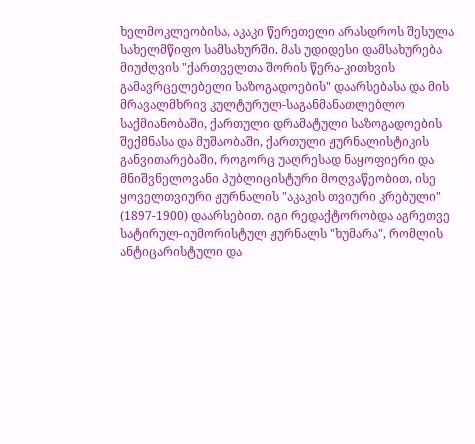ხელმოკლეობისა, აკაკი წერეთელი არასდროს შესულა სახელმწიფო სამსახურში. მას უდიდესი დამსახურება მიუძღვის "ქართველთა შორის წერა-კითხვის გამავრცელებელი საზოგადოების" დაარსებასა და მის მრავალმხრივ კულტურულ-საგანმანათლებლო საქმიანობაში, ქართული დრამატული საზოგადოების შექმნასა და მუშაობაში, ქართული ჟურნალისტიკის განვითარებაში, როგორც უაღრესად ნაყოფიერი და მნიშვნელოვანი პუბლიცისტური მოღვაწეობით, ისე ყოველთვიური ჟურნალის "აკაკის თვიური კრებული" (1897-1900) დაარსებით. იგი რედაქტორობდა აგრეთვე სატირულ-იუმორისტულ ჟურნალს "ხუმარა", რომლის ანტიცარისტული და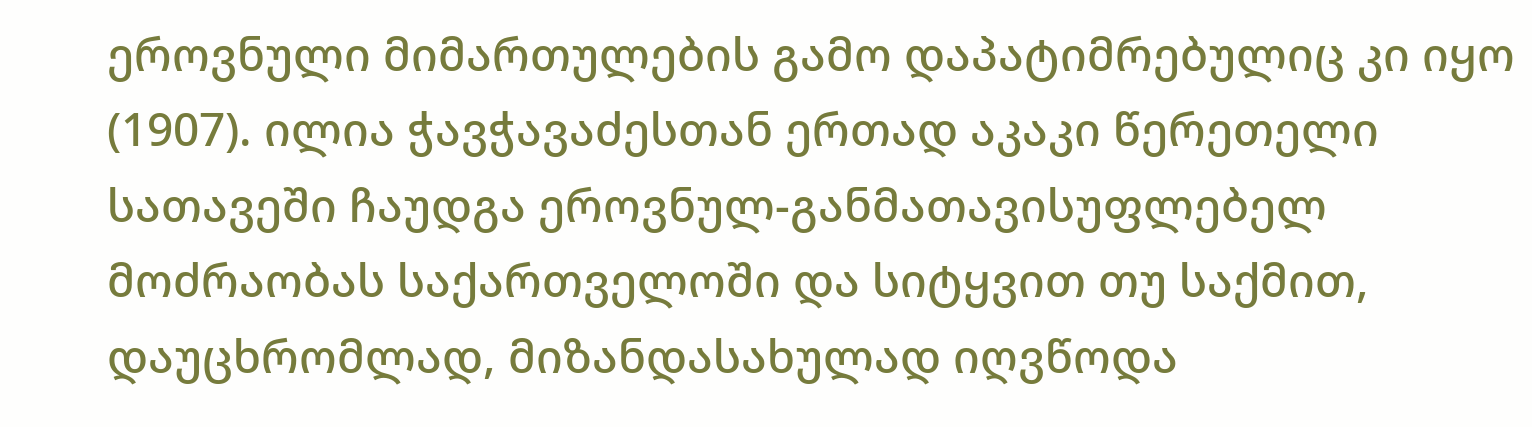ეროვნული მიმართულების გამო დაპატიმრებულიც კი იყო (1907). ილია ჭავჭავაძესთან ერთად აკაკი წერეთელი სათავეში ჩაუდგა ეროვნულ-განმათავისუფლებელ მოძრაობას საქართველოში და სიტყვით თუ საქმით, დაუცხრომლად, მიზანდასახულად იღვწოდა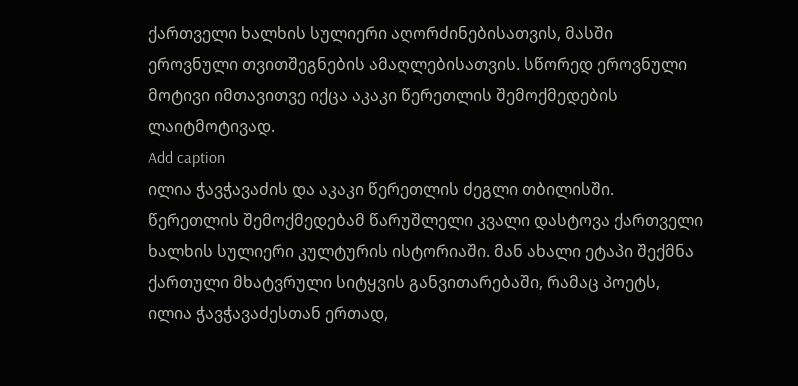ქართველი ხალხის სულიერი აღორძინებისათვის, მასში ეროვნული თვითშეგნების ამაღლებისათვის. სწორედ ეროვნული მოტივი იმთავითვე იქცა აკაკი წერეთლის შემოქმედების ლაიტმოტივად.
Add caption
ილია ჭავჭავაძის და აკაკი წერეთლის ძეგლი თბილისში.
წერეთლის შემოქმედებამ წარუშლელი კვალი დასტოვა ქართველი ხალხის სულიერი კულტურის ისტორიაში. მან ახალი ეტაპი შექმნა ქართული მხატვრული სიტყვის განვითარებაში, რამაც პოეტს, ილია ჭავჭავაძესთან ერთად,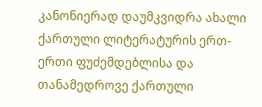კანონიერად დაუმკვიდრა ახალი ქართული ლიტერატურის ერთ-ერთი ფუძემდებლისა და თანამედროვე ქართული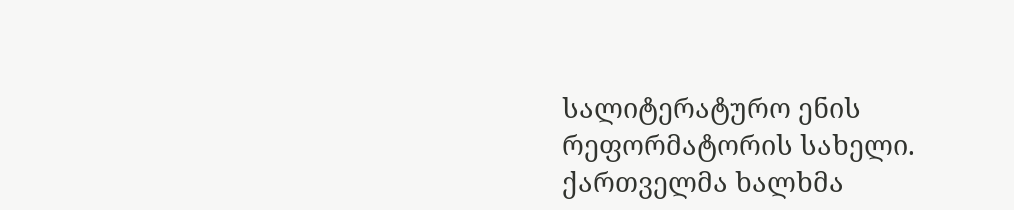სალიტერატურო ენის რეფორმატორის სახელი.
ქართველმა ხალხმა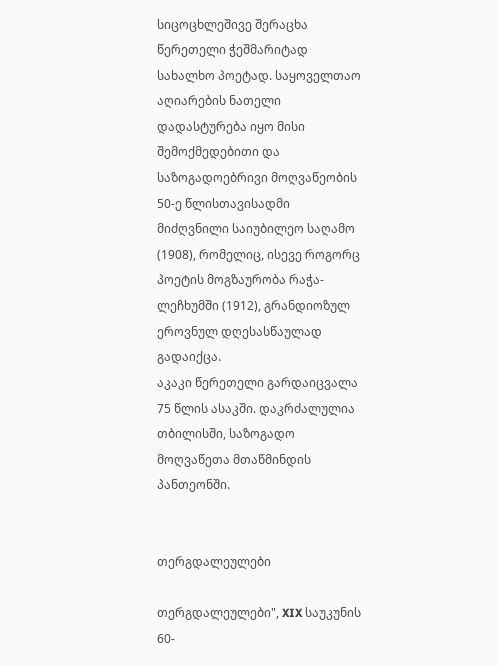სიცოცხლეშივე შერაცხა წერეთელი ჭეშმარიტად სახალხო პოეტად. საყოველთაო აღიარების ნათელი დადასტურება იყო მისი შემოქმედებითი და საზოგადოებრივი მოღვაწეობის 50-ე წლისთავისადმი მიძღვნილი საიუბილეო საღამო (1908), რომელიც, ისევე როგორც პოეტის მოგზაურობა რაჭა-ლეჩხუმში (1912), გრანდიოზულ ეროვნულ დღესასწაულად გადაიქცა.
აკაკი წერეთელი გარდაიცვალა 75 წლის ასაკში. დაკრძალულია თბილისში, საზოგადო მოღვაწეთა მთაწმინდის პანთეონში.


თერგდალეულები

თერგდალეულები", XIX საუკუნის 60-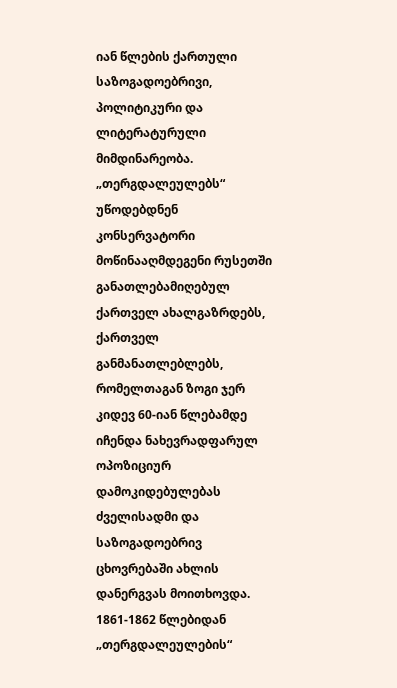იან წლების ქართული საზოგადოებრივი, პოლიტიკური და ლიტერატურული მიმდინარეობა. „თერგდალეულებს“ უწოდებდნენ კონსერვატორი მოწინააღმდეგენი რუსეთში განათლებამიღებულ ქართველ ახალგაზრდებს, ქართველ განმანათლებლებს, რომელთაგან ზოგი ჯერ კიდევ 60-იან წლებამდე იჩენდა ნახევრადფარულ ოპოზიციურ დამოკიდებულებას ძველისადმი და საზოგადოებრივ ცხოვრებაში ახლის დანერგვას მოითხოვდა. 1861-1862 წლებიდან „თერგდალეულების“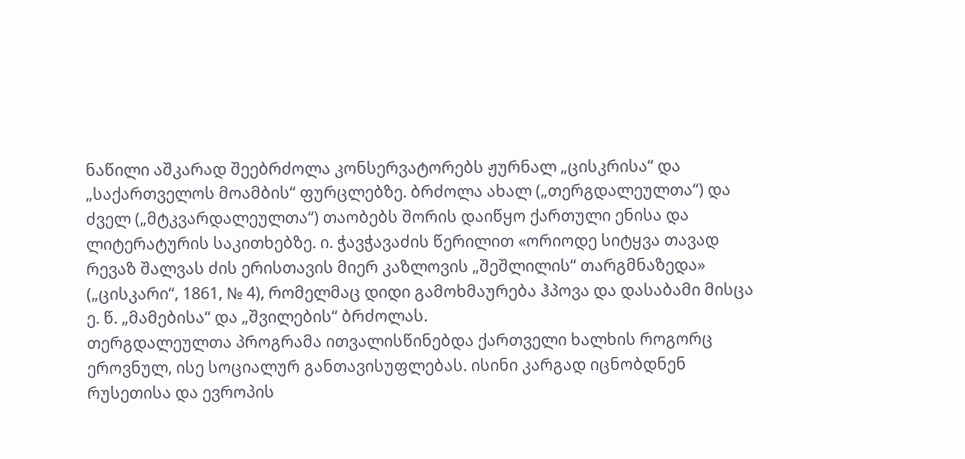ნაწილი აშკარად შეებრძოლა კონსერვატორებს ჟურნალ „ცისკრისა“ და „საქართველოს მოამბის“ ფურცლებზე. ბრძოლა ახალ („თერგდალეულთა“) და ძველ („მტკვარდალეულთა“) თაობებს შორის დაიწყო ქართული ენისა და ლიტერატურის საკითხებზე. ი. ჭავჭავაძის წერილით «ორიოდე სიტყვა თავად რევაზ შალვას ძის ერისთავის მიერ კაზლოვის „შეშლილის“ თარგმნაზედა» („ცისკარი“, 1861, № 4), რომელმაც დიდი გამოხმაურება ჰპოვა და დასაბამი მისცა ე. წ. „მამებისა“ და „შვილების“ ბრძოლას.
თერგდალეულთა პროგრამა ითვალისწინებდა ქართველი ხალხის როგორც ეროვნულ, ისე სოციალურ განთავისუფლებას. ისინი კარგად იცნობდნენ რუსეთისა და ევროპის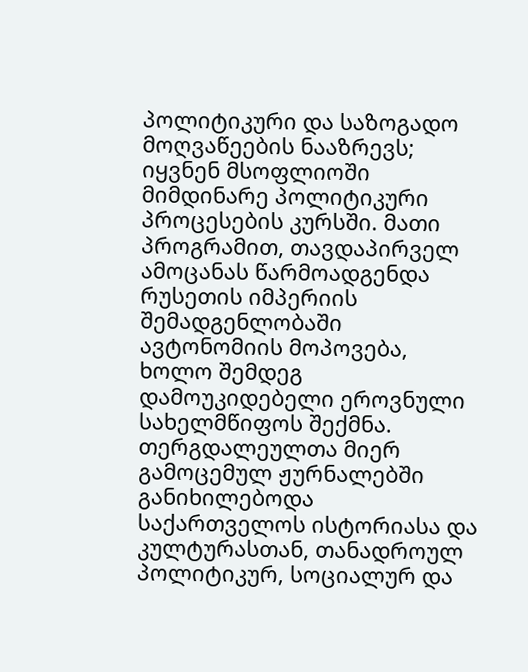პოლიტიკური და საზოგადო მოღვაწეების ნააზრევს; იყვნენ მსოფლიოში მიმდინარე პოლიტიკური პროცესების კურსში. მათი პროგრამით, თავდაპირველ ამოცანას წარმოადგენდა რუსეთის იმპერიის შემადგენლობაში ავტონომიის მოპოვება, ხოლო შემდეგ დამოუკიდებელი ეროვნული სახელმწიფოს შექმნა.
თერგდალეულთა მიერ გამოცემულ ჟურნალებში განიხილებოდა საქართველოს ისტორიასა და კულტურასთან, თანადროულ პოლიტიკურ, სოციალურ და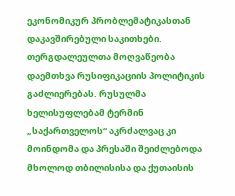ეკონომიკურ პრობლემატიკასთან დაკავშირებული საკითხები.
თერგდალეულთა მოღვაწეობა დაემთხვა რუსიფიკაციის პოლიტიკის გაძლიერებას. რუსულმა ხელისუფლებამ ტერმინ „საქართველოს“ აკრძალვაც კი მოინდომა და პრესაში შეიძლებოდა მხოლოდ თბილისისა და ქუთაისის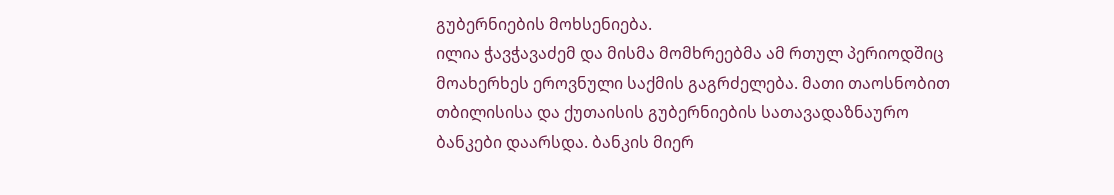გუბერნიების მოხსენიება.
ილია ჭავჭავაძემ და მისმა მომხრეებმა ამ რთულ პერიოდშიც მოახერხეს ეროვნული საქმის გაგრძელება. მათი თაოსნობით თბილისისა და ქუთაისის გუბერნიების სათავადაზნაურო ბანკები დაარსდა. ბანკის მიერ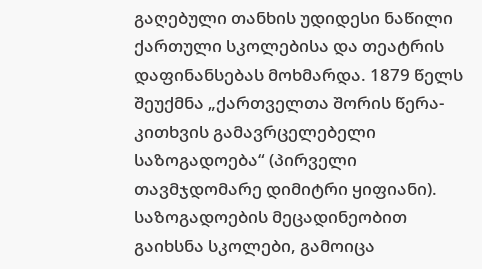გაღებული თანხის უდიდესი ნაწილი ქართული სკოლებისა და თეატრის დაფინანსებას მოხმარდა. 1879 წელს შეუქმნა „ქართველთა შორის წერა-კითხვის გამავრცელებელი საზოგადოება“ (პირველი თავმჯდომარე დიმიტრი ყიფიანი). საზოგადოების მეცადინეობით გაიხსნა სკოლები, გამოიცა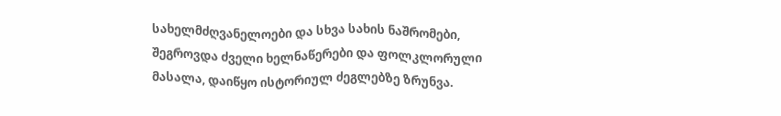სახელმძღვანელოები და სხვა სახის ნაშრომები, შეგროვდა ძველი ხელნაწერები და ფოლკლორული მასალა, დაიწყო ისტორიულ ძეგლებზე ზრუნვა.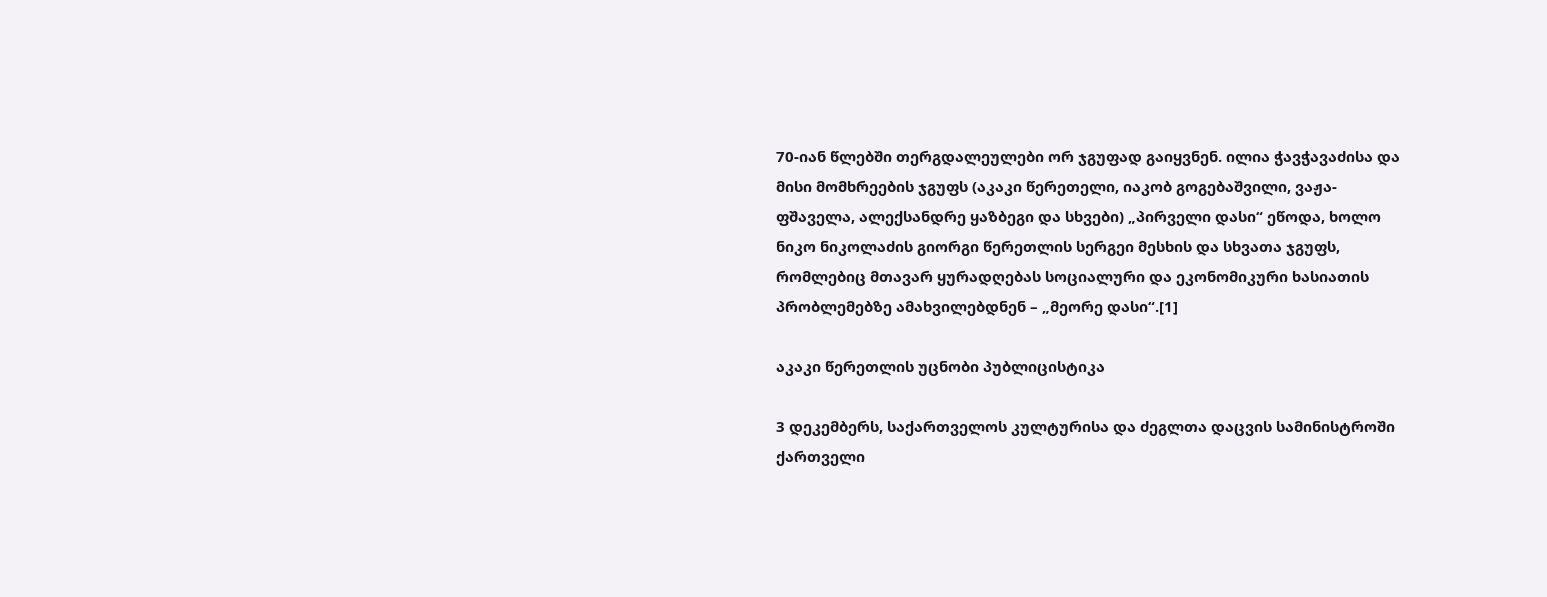70-იან წლებში თერგდალეულები ორ ჯგუფად გაიყვნენ. ილია ჭავჭავაძისა და მისი მომხრეების ჯგუფს (აკაკი წერეთელი, იაკობ გოგებაშვილი, ვაჟა-ფშაველა, ალექსანდრე ყაზბეგი და სხვები) „პირველი დასი“ ეწოდა, ხოლო ნიკო ნიკოლაძის გიორგი წერეთლის სერგეი მესხის და სხვათა ჯგუფს, რომლებიც მთავარ ყურადღებას სოციალური და ეკონომიკური ხასიათის პრობლემებზე ამახვილებდნენ – „მეორე დასი“.[1]

აკაკი წერეთლის უცნობი პუბლიცისტიკა

3 დეკემბერს, საქართველოს კულტურისა და ძეგლთა დაცვის სამინისტროში ქართველი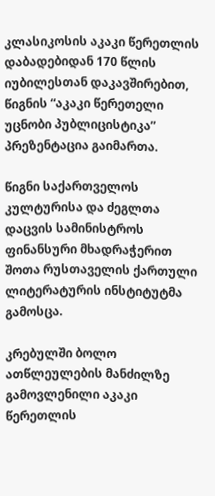კლასიკოსის აკაკი წერეთლის დაბადებიდან 170 წლის იუბილესთან დაკავშირებით, წიგნის “აკაკი წერეთელი უცნობი პუბლიცისტიკა” პრეზენტაცია გაიმართა.

წიგნი საქართველოს კულტურისა და ძეგლთა დაცვის სამინისტროს ფინანსური მხადრაჭერით შოთა რუსთაველის ქართული ლიტერატურის ინსტიტუტმა გამოსცა.

კრებულში ბოლო ათწლეულების მანძილზე გამოვლენილი აკაკი წერეთლის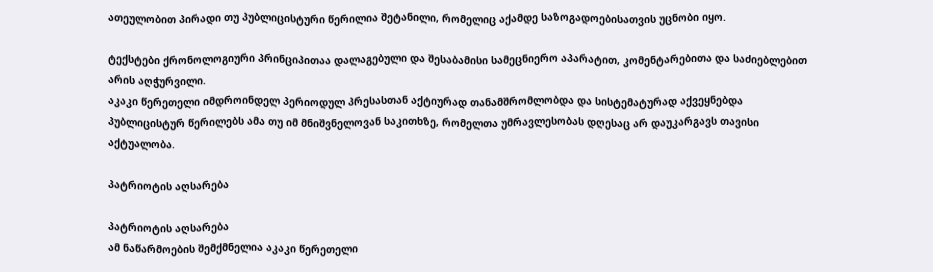ათეულობით პირადი თუ პუბლიცისტური წერილია შეტანილი, რომელიც აქამდე საზოგადოებისათვის უცნობი იყო.

ტექსტები ქრონოლოგიური პრინციპითაა დალაგებული და შესაბამისი სამეცნიერო აპარატით, კომენტარებითა და საძიებლებით არის აღჭურვილი.
აკაკი წერეთელი იმდროინდელ პერიოდულ პრესასთან აქტიურად თანამშრომლობდა და სისტემატურად აქვეყნებდა პუბლიცისტურ წერილებს ამა თუ იმ მნიშვნელოვან საკითხზე, რომელთა უმრავლესობას დღესაც არ დაუკარგავს თავისი აქტუალობა.

პატრიოტის აღსარება

პატრიოტის აღსარება
ამ ნაწარმოების შემქმნელია აკაკი წერეთელი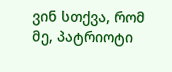ვინ სთქვა, რომ მე, პატრიოტი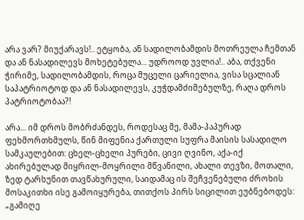არა ვარ? მიუქარავს!.. ეტყობა, ან სადილობამდის მოთრეულა ჩემთან და ან ნასადილევს მოხეტებულა... უდროოდ უვლია!.. აბა, თქვენი ჭირიმე, სადილობამდის, როცა მუცელი ცარიელია, ვისა სცალიან საპატრიოტოდ და ან ნასადილევს, კუჭდამძიმებულზე, რაღა დროს პატრიოტობაა?!

არა... იმ დროს მობრძანდეს, როდესაც მე, მამა-პაპურად ფეხმორთხმულს, წინ მიფენია ქართული სუფრა მაისის სასადილო სამკაულებით: ცხელ-ცხელი პურები, ცივი ღვინო, აქა-იქ ახირებულად მიყრილ-მოყრილი მწვანილი, ახალი თევზი, მოთალი, ზედ ტარხუნით თავწახურული, საიდამაც ის შეჩვენებული ძროხის მოსაკითხი ისე გამოიყურება, თითქოს პირს სიცილით ეუბნებოდეს: „გამიღე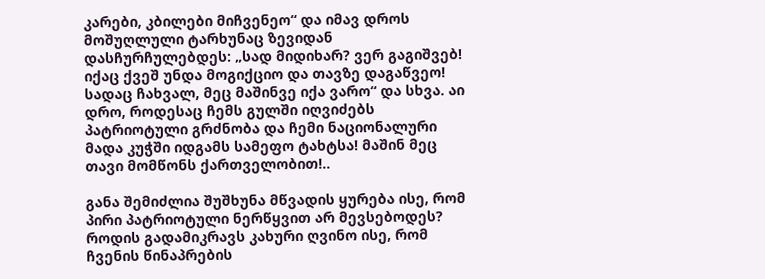კარები, კბილები მიჩვენეო“ და იმავ დროს მოშუღლული ტარხუნაც ზევიდან დასჩურჩულებდეს: „სად მიდიხარ? ვერ გაგიშვებ! იქაც ქვეშ უნდა მოგიქციო და თავზე დაგაწვეო! სადაც ჩახვალ, მეც მაშინვე იქა ვარო“ და სხვა. აი დრო, როდესაც ჩემს გულში იღვიძებს პატრიოტული გრძნობა და ჩემი ნაციონალური მადა კუჭში იდგამს სამეფო ტახტსა! მაშინ მეც თავი მომწონს ქართველობით!..

განა შემიძლია შუშხუნა მწვადის ყურება ისე, რომ პირი პატრიოტული ნერწყვით არ მევსებოდეს? როდის გადამიკრავს კახური ღვინო ისე, რომ ჩვენის წინაპრების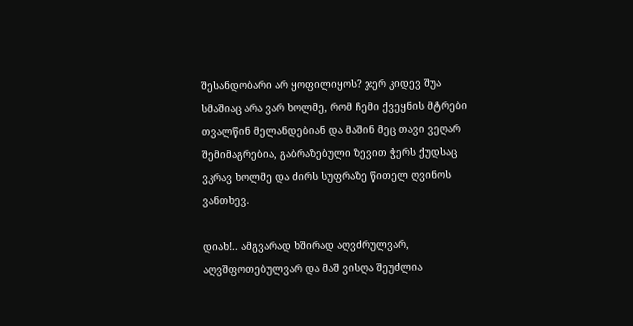შესანდობარი არ ყოფილიყოს? ჯერ კიდევ შუა სმაშიაც არა ვარ ხოლმე, რომ ჩემი ქვეყნის მტრები თვალწინ მელანდებიან და მაშინ მეც თავი ვეღარ შემიმაგრებია, გაბრაზებული ზევით ჭერს ქუდსაც ვკრავ ხოლმე და ძირს სუფრაზე წითელ ღვინოს ვანთხევ.

დიახ!.. ამგვარად ხშირად აღვძრულვარ, აღვშფოთებულვარ და მაშ ვისღა შეუძლია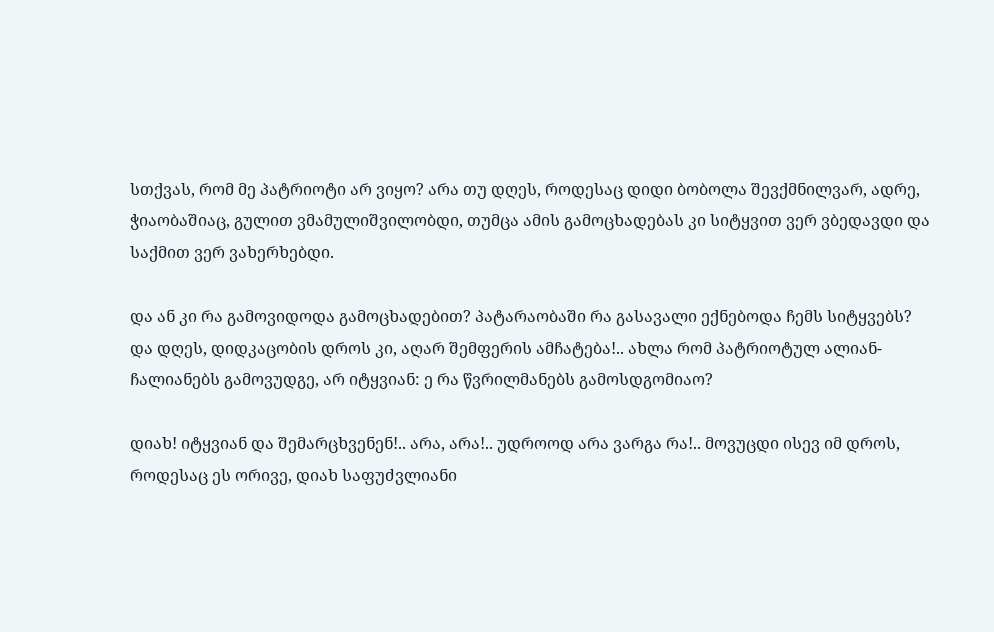სთქვას, რომ მე პატრიოტი არ ვიყო? არა თუ დღეს, როდესაც დიდი ბობოლა შევქმნილვარ, ადრე, ჭიაობაშიაც, გულით ვმამულიშვილობდი, თუმცა ამის გამოცხადებას კი სიტყვით ვერ ვბედავდი და საქმით ვერ ვახერხებდი.

და ან კი რა გამოვიდოდა გამოცხადებით? პატარაობაში რა გასავალი ექნებოდა ჩემს სიტყვებს? და დღეს, დიდკაცობის დროს კი, აღარ შემფერის ამჩატება!.. ახლა რომ პატრიოტულ ალიან-ჩალიანებს გამოვუდგე, არ იტყვიან: ე რა წვრილმანებს გამოსდგომიაო?

დიახ! იტყვიან და შემარცხვენენ!.. არა, არა!.. უდროოდ არა ვარგა რა!.. მოვუცდი ისევ იმ დროს, როდესაც ეს ორივე, დიახ საფუძვლიანი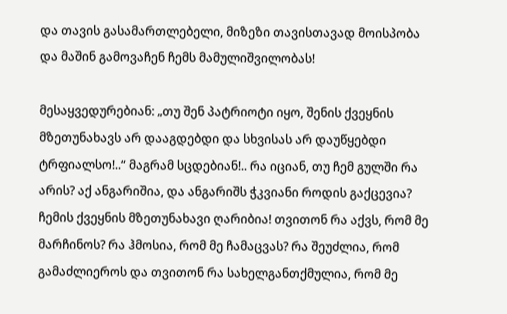და თავის გასამართლებელი, მიზეზი თავისთავად მოისპობა და მაშინ გამოვაჩენ ჩემს მამულიშვილობას!

მესაყვედურებიან: „თუ შენ პატრიოტი იყო, შენის ქვეყნის მზეთუნახავს არ დააგდებდი და სხვისას არ დაუწყებდი ტრფიალსო!..“ მაგრამ სცდებიან!.. რა იციან, თუ ჩემ გულში რა არის? აქ ანგარიშია, და ანგარიშს ჭკვიანი როდის გაქცევია? ჩემის ქვეყნის მზეთუნახავი ღარიბია! თვითონ რა აქვს, რომ მე მარჩინოს? რა ჰმოსია, რომ მე ჩამაცვას? რა შეუძლია, რომ გამაძლიეროს და თვითონ რა სახელგანთქმულია, რომ მე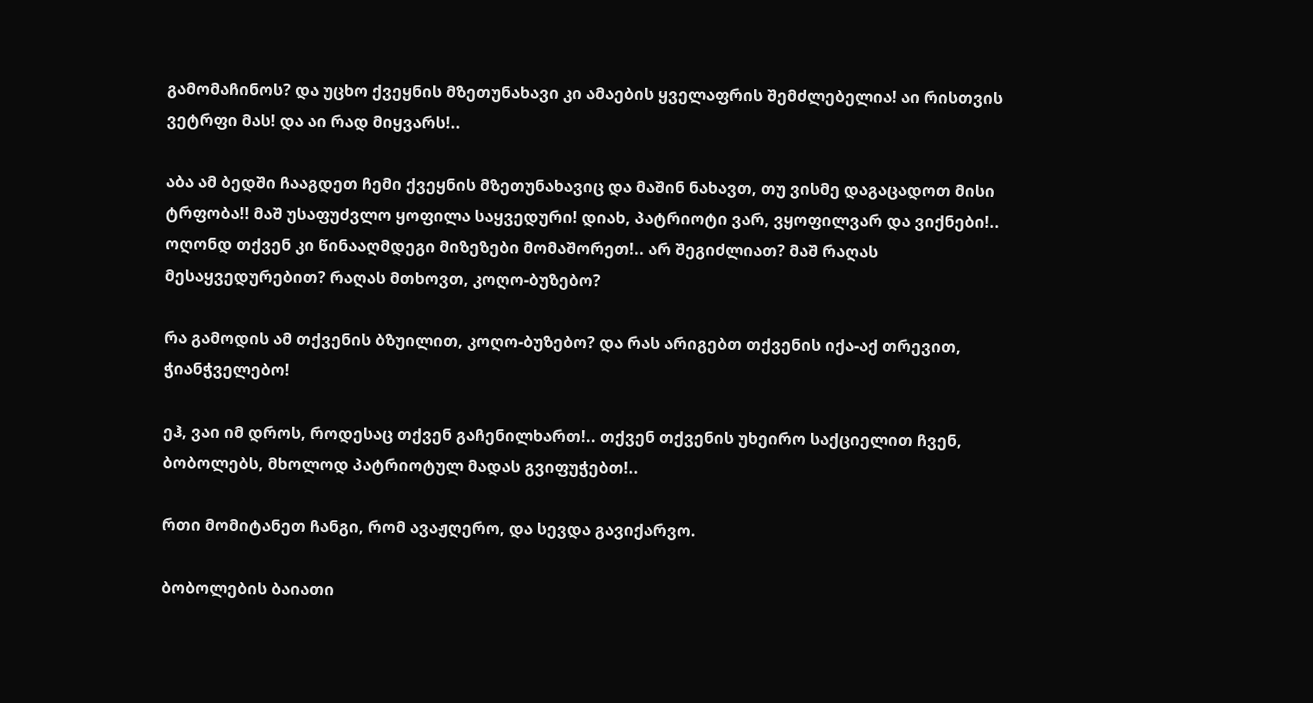გამომაჩინოს? და უცხო ქვეყნის მზეთუნახავი კი ამაების ყველაფრის შემძლებელია! აი რისთვის ვეტრფი მას! და აი რად მიყვარს!..

აბა ამ ბედში ჩააგდეთ ჩემი ქვეყნის მზეთუნახავიც და მაშინ ნახავთ, თუ ვისმე დაგაცადოთ მისი ტრფობა!! მაშ უსაფუძვლო ყოფილა საყვედური! დიახ, პატრიოტი ვარ, ვყოფილვარ და ვიქნები!.. ოღონდ თქვენ კი წინააღმდეგი მიზეზები მომაშორეთ!.. არ შეგიძლიათ? მაშ რაღას მესაყვედურებით? რაღას მთხოვთ, კოღო-ბუზებო?

რა გამოდის ამ თქვენის ბზუილით, კოღო-ბუზებო? და რას არიგებთ თქვენის იქა-აქ თრევით, ჭიანჭველებო!

ეჰ, ვაი იმ დროს, როდესაც თქვენ გაჩენილხართ!.. თქვენ თქვენის უხეირო საქციელით ჩვენ, ბობოლებს, მხოლოდ პატრიოტულ მადას გვიფუჭებთ!..

რთი მომიტანეთ ჩანგი, რომ ავაჟღერო, და სევდა გავიქარვო.

ბობოლების ბაიათი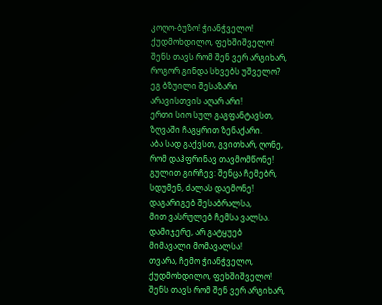კოღო-ბუზო! ჭიანჭველო!
ქუდმოხდილო, ფეხშიშველო!
შენს თავს რომ შენ ვერ არგიხარ,
როგორ გინდა სხვებს უშველო?
ეგ ბზუილი შესაზარი
არავისთვის აღარ არი!
ერთი სიო სულ გაგფანტავსთ,
ზღვაში ჩაგყრით ზენაქარი.
აბა სად გაქვსთ, გვითხარ, ღონე,
რომ დაჰფრინავ თავმომწონე!
გულით გირჩევ: შენცა ჩემებრ,
სდუმენ, ძალას დაემონე!
დაგარიგებ შესაბრალსა,
მით ვასრულებ ჩემსა ვალსა.
დამიჯერე, არ გატყუებ
მიმავალი მომავალსა!
თვარა, ჩემო ჭიანჭველო,
ქუდმოხდილო, ფეხშიშველო!
შენს თავს რომ შენ ვერ არგიხარ,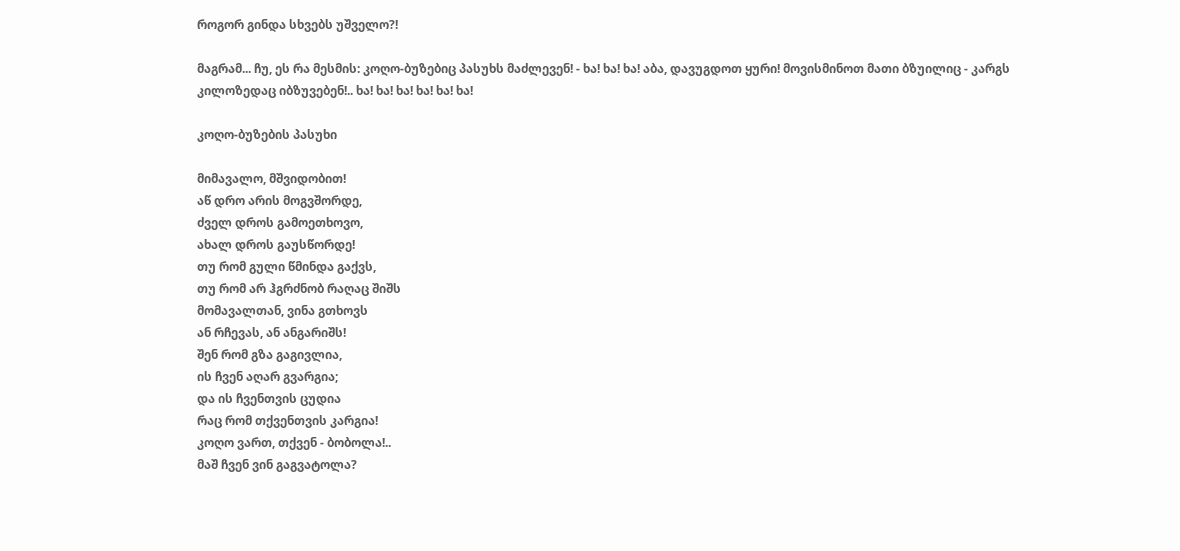როგორ გინდა სხვებს უშველო?!

მაგრამ... ჩუ, ეს რა მესმის: კოღო-ბუზებიც პასუხს მაძლევენ! - ხა! ხა! ხა! აბა, დავუგდოთ ყური! მოვისმინოთ მათი ბზუილიც - კარგს კილოზედაც იბზუვებენ!.. ხა! ხა! ხა! ხა! ხა! ხა!

კოღო-ბუზების პასუხი

მიმავალო, მშვიდობით!
აწ დრო არის მოგვშორდე,
ძველ დროს გამოეთხოვო,
ახალ დროს გაუსწორდე!
თუ რომ გული წმინდა გაქვს,
თუ რომ არ ჰგრძნობ რაღაც შიშს
მომავალთან, ვინა გთხოვს
ან რჩევას, ან ანგარიშს!
შენ რომ გზა გაგივლია,
ის ჩვენ აღარ გვარგია;
და ის ჩვენთვის ცუდია
რაც რომ თქვენთვის კარგია!
კოღო ვართ, თქვენ - ბობოლა!..
მაშ ჩვენ ვინ გაგვატოლა?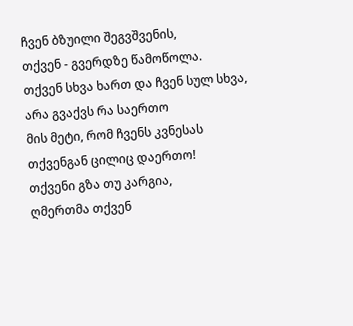ჩვენ ბზუილი შეგვშვენის,
თქვენ - გვერდზე წამოწოლა.
თქვენ სხვა ხართ და ჩვენ სულ სხვა,
არა გვაქვს რა საერთო
მის მეტი, რომ ჩვენს კვნესას
თქვენგან ცილიც დაერთო!
თქვენი გზა თუ კარგია,
ღმერთმა თქვენ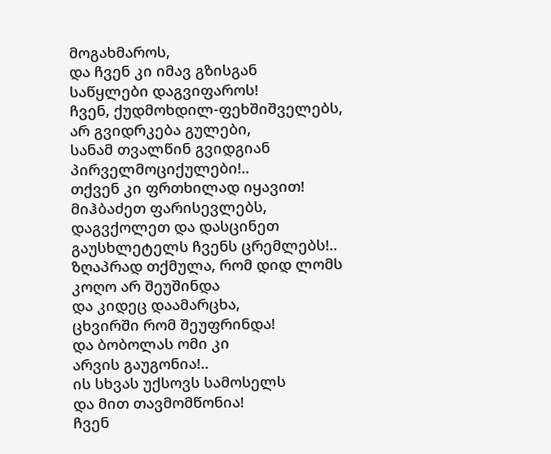მოგახმაროს,
და ჩვენ კი იმავ გზისგან
საწყლები დაგვიფაროს!
ჩვენ, ქუდმოხდილ-ფეხშიშველებს,
არ გვიდრკება გულები,
სანამ თვალწინ გვიდგიან
პირველმოციქულები!..
თქვენ კი ფრთხილად იყავით!
მიჰბაძეთ ფარისევლებს,
დაგვქოლეთ და დასცინეთ
გაუსხლეტელს ჩვენს ცრემლებს!..
ზღაპრად თქმულა, რომ დიდ ლომს
კოღო არ შეუშინდა
და კიდეც დაამარცხა,
ცხვირში რომ შეუფრინდა!
და ბობოლას ომი კი
არვის გაუგონია!..
ის სხვას უქსოვს სამოსელს
და მით თავმომწონია!
ჩვენ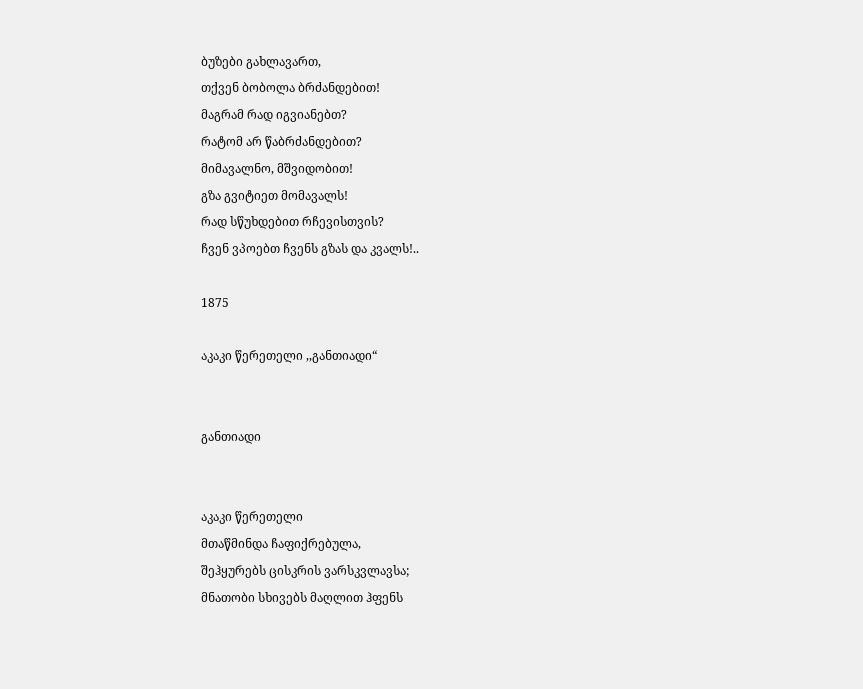ბუზები გახლავართ,
თქვენ ბობოლა ბრძანდებით!
მაგრამ რად იგვიანებთ?
რატომ არ წაბრძანდებით?
მიმავალნო, მშვიდობით!
გზა გვიტიეთ მომავალს!
რად სწუხდებით რჩევისთვის?
ჩვენ ვპოებთ ჩვენს გზას და კვალს!..

1875

აკაკი წერეთელი ,,განთიადი“


განთიადი


აკაკი წერეთელი
მთაწმინდა ჩაფიქრებულა,
შეჰყურებს ცისკრის ვარსკვლავსა;
მნათობი სხივებს მაღლით ჰფენს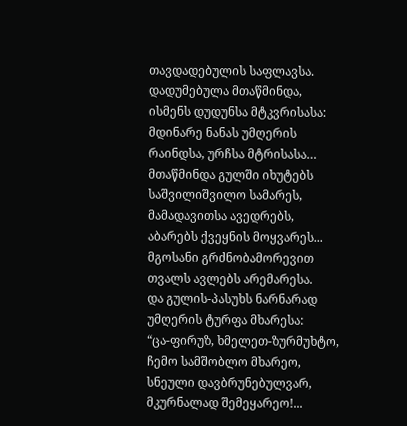თავდადებულის საფლავსა.
დადუმებულა მთაწმინდა,
ისმენს დუდუნსა მტკვრისასა:
მდინარე ნანას უმღერის
რაინდსა, ურჩსა მტრისასა…
მთაწმინდა გულში იხუტებს
საშვილიშვილო სამარეს,
მამადავითსა ავედრებს,
აბარებს ქვეყნის მოყვარეს...
მგოსანი გრძნობამორევით
თვალს ავლებს არემარესა.
და გულის-პასუხს ნარნარად
უმღერის ტურფა მხარესა:
“ცა-ფირუზ, ხმელეთ-ზურმუხტო,
ჩემო სამშობლო მხარეო,
სნეული დავბრუნებულვარ,
მკურნალად შემეყარეო!...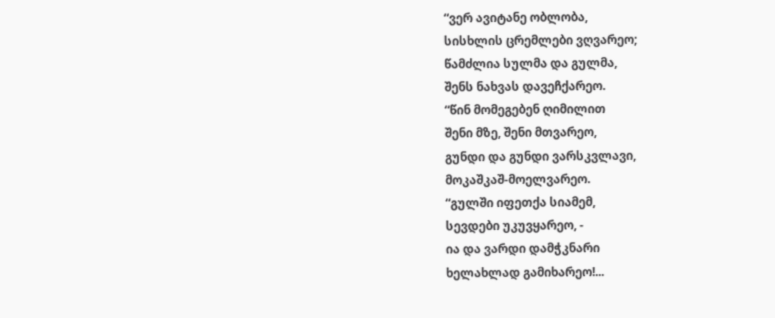“ვერ ავიტანე ობლობა,
სისხლის ცრემლები ვღვარეო;
წამძლია სულმა და გულმა,
შენს ნახვას დავეჩქარეო.
“წინ მომეგებენ ღიმილით
შენი მზე, შენი მთვარეო,
გუნდი და გუნდი ვარსკვლავი,
მოკაშკაშ-მოელვარეო.
“გულში იფეთქა სიამემ,
სევდები უკუვყარეო, -
ია და ვარდი დამჭკნარი
ხელახლად გამიხარეო!...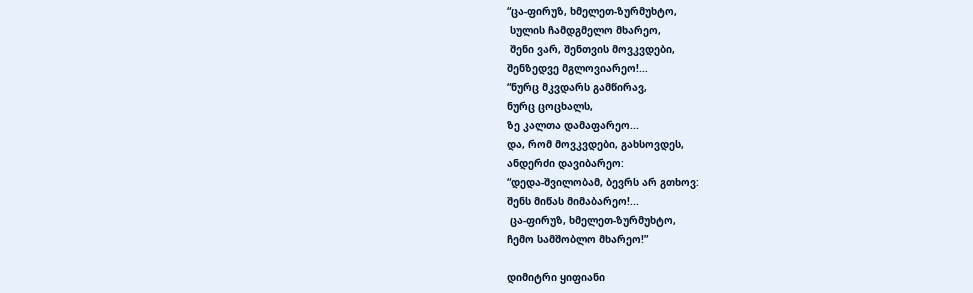“ცა-ფირუზ, ხმელეთ-ზურმუხტო,
 სულის ჩამდგმელო მხარეო,
 შენი ვარ, შენთვის მოვკვდები,
შენზედვე მგლოვიარეო!...
“ნურც მკვდარს გამწირავ,
ნურც ცოცხალს,
ზე კალთა დამაფარეო...
და, რომ მოვკვდები, გახსოვდეს,
ანდერძი დავიბარეო:
“დედა-შვილობამ, ბევრს არ გთხოვ:
შენს მიწას მიმაბარეო!...
 ცა-ფირუზ, ხმელეთ-ზურმუხტო,
ჩემო სამშობლო მხარეო!”

დიმიტრი ყიფიანი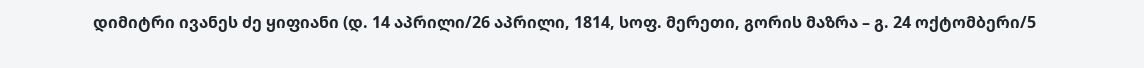დიმიტრი ივანეს ძე ყიფიანი (დ. 14 აპრილი/26 აპრილი, 1814, სოფ. მერეთი, გორის მაზრა – გ. 24 ოქტომბერი/5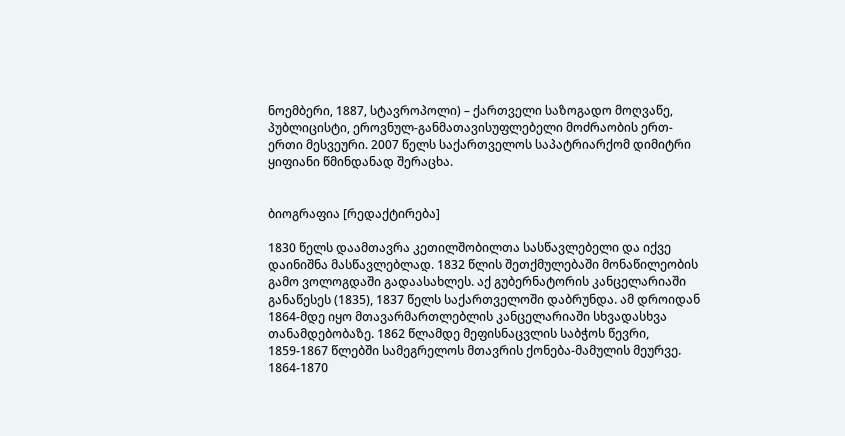ნოემბერი, 1887, სტავროპოლი) – ქართველი საზოგადო მოღვაწე, პუბლიცისტი, ეროვნულ-განმათავისუფლებელი მოძრაობის ერთ-ერთი მესვეური. 2007 წელს საქართველოს საპატრიარქომ დიმიტრი ყიფიანი წმინდანად შერაცხა.


ბიოგრაფია [რედაქტირება]

1830 წელს დაამთავრა კეთილშობილთა სასწავლებელი და იქვე დაინიშნა მასწავლებლად. 1832 წლის შეთქმულებაში მონაწილეობის გამო ვოლოგდაში გადაასახლეს. აქ გუბერნატორის კანცელარიაში განაწესეს (1835), 1837 წელს საქართველოში დაბრუნდა. ამ დროიდან 1864-მდე იყო მთავარმართლებლის კანცელარიაში სხვადასხვა თანამდებობაზე. 1862 წლამდე მეფისნაცვლის საბჭოს წევრი, 1859-1867 წლებში სამეგრელოს მთავრის ქონება-მამულის მეურვე. 1864-1870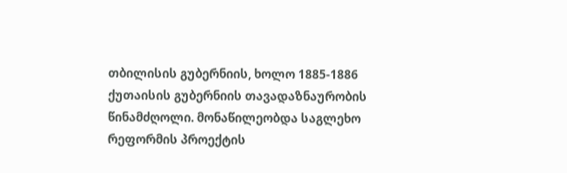თბილისის გუბერნიის, ხოლო 1885-1886 ქუთაისის გუბერნიის თავადაზნაურობის წინამძღოლი. მონაწილეობდა საგლეხო რეფორმის პროექტის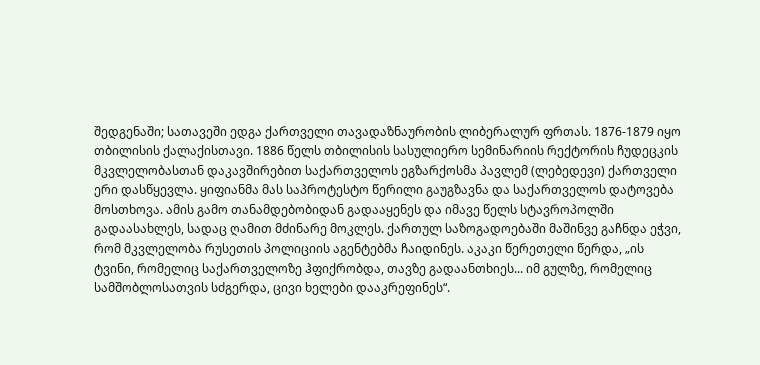შედგენაში; სათავეში ედგა ქართველი თავადაზნაურობის ლიბერალურ ფრთას. 1876-1879 იყო თბილისის ქალაქისთავი. 1886 წელს თბილისის სასულიერო სემინარიის რექტორის ჩუდეცკის მკვლელობასთან დაკავშირებით საქართველოს ეგზარქოსმა პავლემ (ლებედევი) ქართველი ერი დასწყევლა. ყიფიანმა მას საპროტესტო წერილი გაუგზავნა და საქართველოს დატოვება მოსთხოვა. ამის გამო თანამდებობიდან გადააყენეს და იმავე წელს სტავროპოლში გადაასახლეს, სადაც ღამით მძინარე მოკლეს. ქართულ საზოგადოებაში მაშინვე გაჩნდა ეჭვი, რომ მკვლელობა რუსეთის პოლიციის აგენტებმა ჩაიდინეს. აკაკი წერეთელი წერდა, „ის ტვინი, რომელიც საქართველოზე ჰფიქრობდა, თავზე გადაანთხიეს... იმ გულზე, რომელიც სამშობლოსათვის სძგერდა, ცივი ხელები დააკრეფინეს“.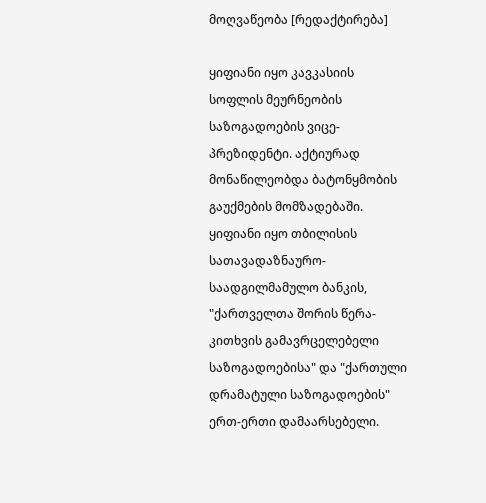მოღვაწეობა [რედაქტირება]

ყიფიანი იყო კავკასიის სოფლის მეურნეობის საზოგადოების ვიცე-პრეზიდენტი. აქტიურად მონაწილეობდა ბატონყმობის გაუქმების მომზადებაში. ყიფიანი იყო თბილისის სათავადაზნაურო-საადგილმამულო ბანკის, "ქართველთა შორის წერა-კითხვის გამავრცელებელი საზოგადოებისა" და "ქართული დრამატული საზოგადოების" ერთ-ერთი დამაარსებელი.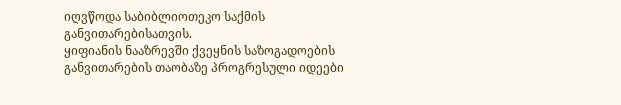იღვწოდა საბიბლიოთეკო საქმის განვითარებისათვის.
ყიფიანის ნააზრევში ქვეყნის საზოგადოების განვითარების თაობაზე პროგრესული იდეები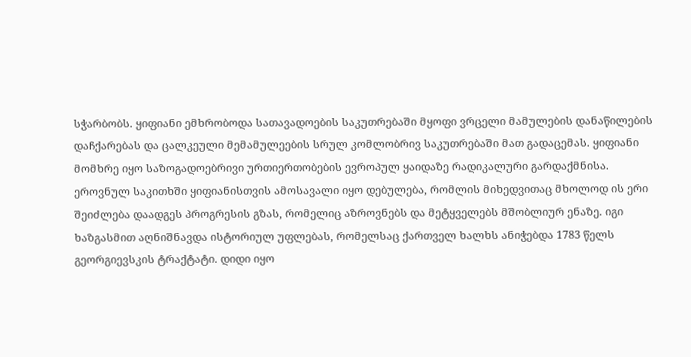სჭარბობს. ყიფიანი ემხრობოდა სათავადოების საკუთრებაში მყოფი ვრცელი მამულების დანაწილების დაჩქარებას და ცალკეული მემამულეების სრულ კომლობრივ საკუთრებაში მათ გადაცემას. ყიფიანი მომხრე იყო საზოგადოებრივი ურთიერთობების ევროპულ ყაიდაზე რადიკალური გარდაქმნისა.
ეროვნულ საკითხში ყიფიანისთვის ამოსავალი იყო დებულება, რომლის მიხედვითაც მხოლოდ ის ერი შეიძლება დაადგეს პროგრესის გზას, რომელიც აზროვნებს და მეტყველებს მშობლიურ ენაზე. იგი ხაზგასმით აღნიშნავდა ისტორიულ უფლებას, რომელსაც ქართველ ხალხს ანიჭებდა 1783 წელს გეორგიევსკის ტრაქტატი. დიდი იყო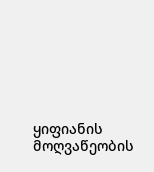ყიფიანის მოღვაწეობის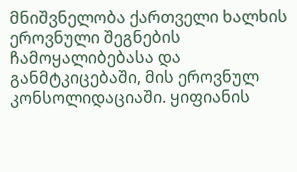მნიშვნელობა ქართველი ხალხის ეროვნული შეგნების ჩამოყალიბებასა და განმტკიცებაში, მის ეროვნულ კონსოლიდაციაში. ყიფიანის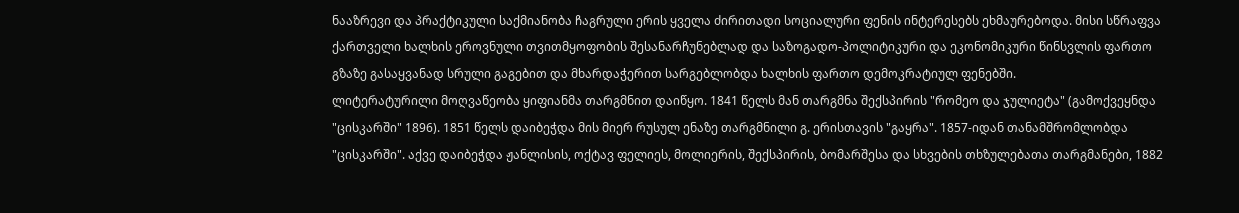ნააზრევი და პრაქტიკული საქმიანობა ჩაგრული ერის ყველა ძირითადი სოციალური ფენის ინტერესებს ეხმაურებოდა. მისი სწრაფვა ქართველი ხალხის ეროვნული თვითმყოფობის შესანარჩუნებლად და საზოგადო-პოლიტიკური და ეკონომიკური წინსვლის ფართო გზაზე გასაყვანად სრული გაგებით და მხარდაჭერით სარგებლობდა ხალხის ფართო დემოკრატიულ ფენებში.
ლიტერატურილი მოღვაწეობა ყიფიანმა თარგმნით დაიწყო. 1841 წელს მან თარგმნა შექსპირის "რომეო და ჯულიეტა" (გამოქვეყნდა "ცისკარში" 1896). 1851 წელს დაიბეჭდა მის მიერ რუსულ ენაზე თარგმნილი გ. ერისთავის "გაყრა". 1857-იდან თანამშრომლობდა "ცისკარში". აქვე დაიბეჭდა ჟანლისის, ოქტავ ფელიეს, მოლიერის, შექსპირის, ბომარშესა და სხვების თხზულებათა თარგმანები, 1882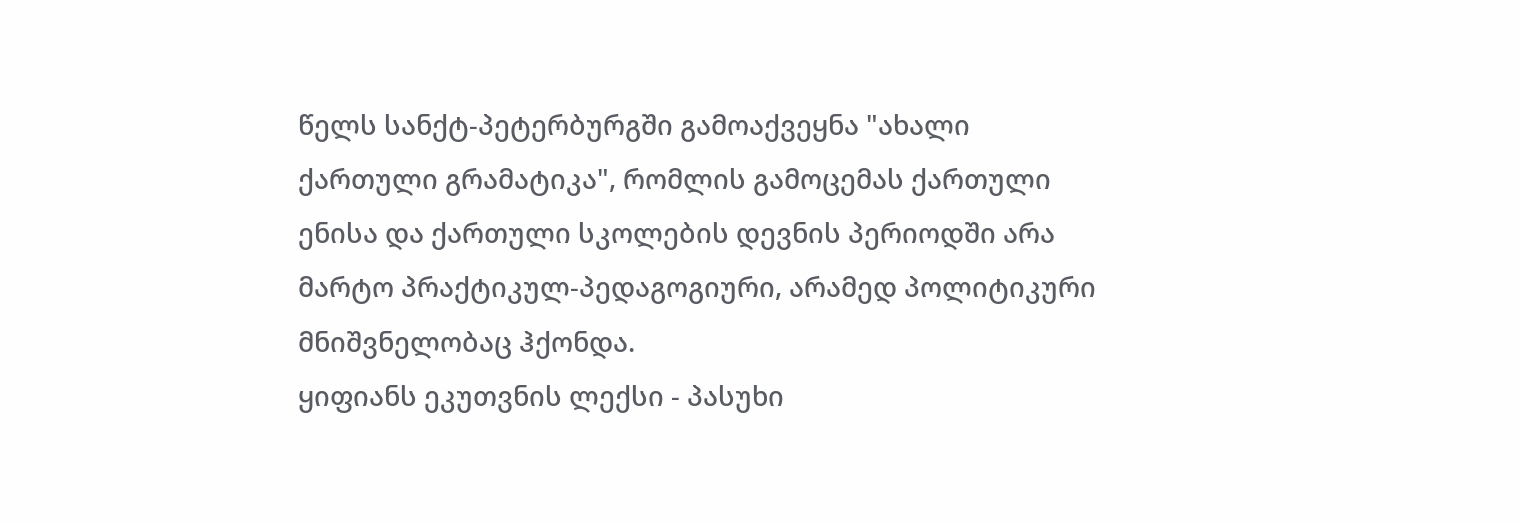წელს სანქტ-პეტერბურგში გამოაქვეყნა "ახალი ქართული გრამატიკა", რომლის გამოცემას ქართული ენისა და ქართული სკოლების დევნის პერიოდში არა მარტო პრაქტიკულ-პედაგოგიური, არამედ პოლიტიკური მნიშვნელობაც ჰქონდა.
ყიფიანს ეკუთვნის ლექსი - პასუხი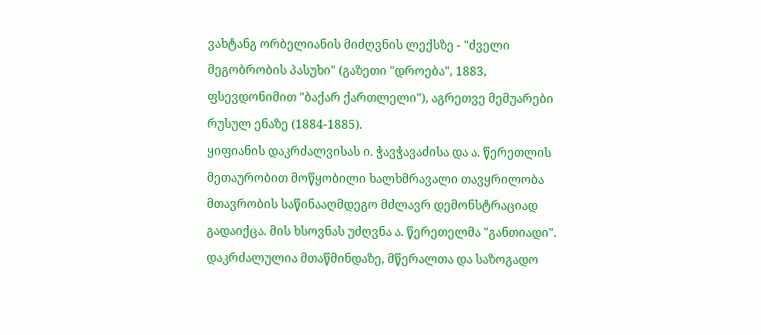ვახტანგ ორბელიანის მიძღვნის ლექსზე - "ძველი მეგობრობის პასუხი" (გაზეთი "დროება", 1883, ფსევდონიმით "ბაქარ ქართლელი"), აგრეთვე მემუარები რუსულ ენაზე (1884-1885).
ყიფიანის დაკრძალვისას ი. ჭავჭავაძისა და ა. წერეთლის მეთაურობით მოწყობილი ხალხმრავალი თავყრილობა მთავრობის საწინააღმდეგო მძლავრ დემონსტრაციად გადაიქცა. მის ხსოვნას უძღვნა ა. წერეთელმა "განთიადი".
დაკრძალულია მთაწმინდაზე, მწერალთა და საზოგადო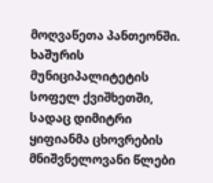მოღვაწეთა პანთეონში.
ხაშურის მუნიციპალიტეტის სოფელ ქვიშხეთში, სადაც დიმიტრი ყიფიანმა ცხოვრების მნიშვნელოვანი წლები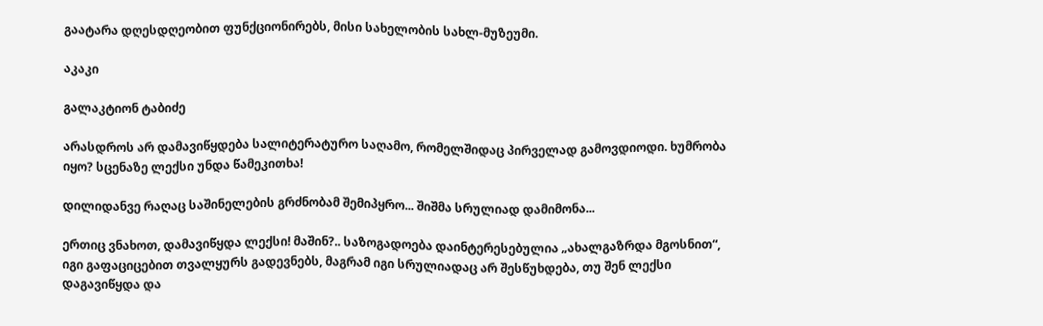გაატარა დღესდღეობით ფუნქციონირებს, მისი სახელობის სახლ-მუზეუმი.

აკაკი

გალაკტიონ ტაბიძე

არასდროს არ დამავიწყდება სალიტერატურო საღამო, რომელშიდაც პირველად გამოვდიოდი. ხუმრობა იყო? სცენაზე ლექსი უნდა წამეკითხა!

დილიდანვე რაღაც საშინელების გრძნობამ შემიპყრო... შიშმა სრულიად დამიმონა...

ერთიც ვნახოთ, დამავიწყდა ლექსი! მაშინ?.. საზოგადოება დაინტერესებულია „ახალგაზრდა მგოსნით“, იგი გაფაციცებით თვალყურს გადევნებს, მაგრამ იგი სრულიადაც არ შესწუხდება, თუ შენ ლექსი დაგავიწყდა და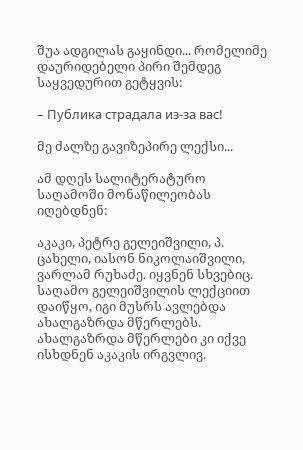შუა ადგილას გაყინდი... რომელიმე დაურიდებელი პირი შემდეგ საყვედურით გეტყვის:

– Публика страдала из-за вас!

მე ძალზე გავიზეპირე ლექსი...

ამ დღეს სალიტერატურო საღამოში მონაწილეობას იღებდნენ:

აკაკი, პეტრე გელეიშვილი, პ. ცახელი, იასონ ნიკოლაიშვილი, ვარლამ რუხაძე. იყვნენ სხვებიც. საღამო გელეიშვილის ლექციით დაიწყო, იგი მუსრს ავლებდა ახალგაზრდა მწერლებს. ახალგაზრდა მწერლები კი იქვე ისხდნენ აკაკის ირგვლივ.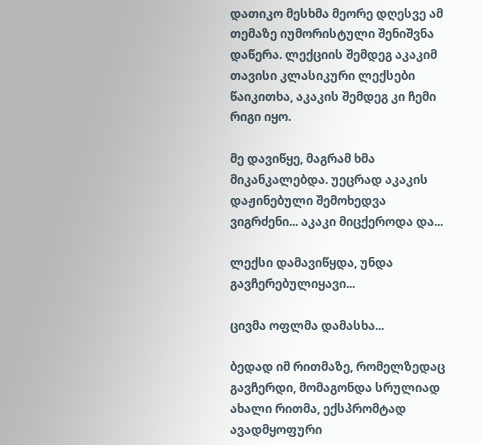დათიკო მესხმა მეორე დღესვე ამ თემაზე იუმორისტული შენიშვნა დაწერა. ლექციის შემდეგ აკაკიმ თავისი კლასიკური ლექსები წაიკითხა, აკაკის შემდეგ კი ჩემი რიგი იყო.

მე დავიწყე, მაგრამ ხმა მიკანკალებდა. უეცრად აკაკის დაჟინებული შემოხედვა ვიგრძენი... აკაკი მიცქეროდა და...

ლექსი დამავიწყდა, უნდა გავჩერებულიყავი...

ცივმა ოფლმა დამასხა...

ბედად იმ რითმაზე, რომელზედაც გავჩერდი, მომაგონდა სრულიად ახალი რითმა, ექსპრომტად ავადმყოფური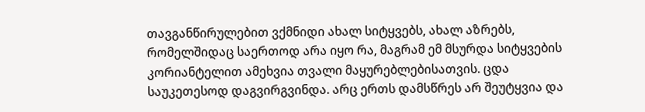თავგანწირულებით ვქმნიდი ახალ სიტყვებს, ახალ აზრებს, რომელშიდაც საერთოდ არა იყო რა, მაგრამ ემ მსურდა სიტყვების კორიანტელით ამეხვია თვალი მაყურებლებისათვის. ცდა საუკეთესოდ დაგვირგვინდა. არც ერთს დამსწრეს არ შეუტყვია და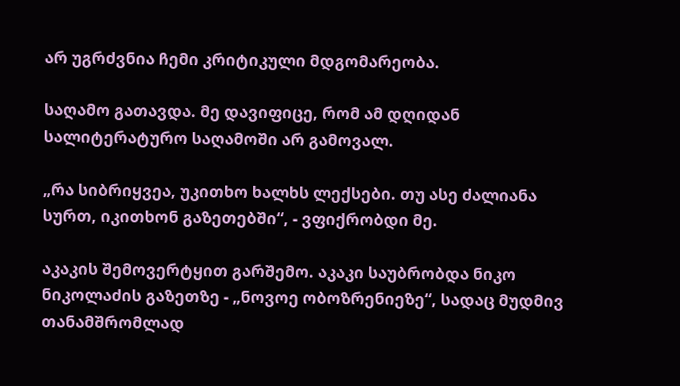არ უგრძვნია ჩემი კრიტიკული მდგომარეობა.

საღამო გათავდა. მე დავიფიცე, რომ ამ დღიდან სალიტერატურო საღამოში არ გამოვალ.

„რა სიბრიყვეა, უკითხო ხალხს ლექსები. თუ ასე ძალიანა სურთ, იკითხონ გაზეთებში“, - ვფიქრობდი მე.

აკაკის შემოვერტყით გარშემო. აკაკი საუბრობდა ნიკო ნიკოლაძის გაზეთზე - „ნოვოე ობოზრენიეზე“, სადაც მუდმივ თანამშრომლად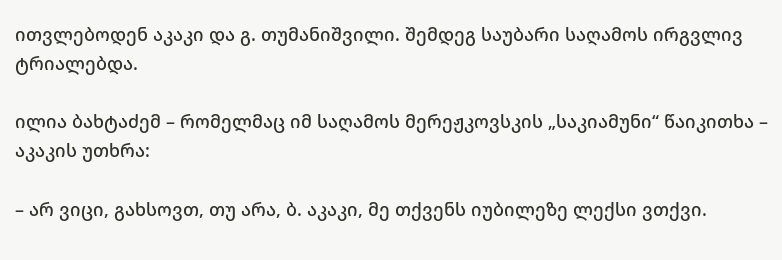ითვლებოდენ აკაკი და გ. თუმანიშვილი. შემდეგ საუბარი საღამოს ირგვლივ ტრიალებდა.

ილია ბახტაძემ – რომელმაც იმ საღამოს მერეჟკოვსკის „საკიამუნი“ წაიკითხა – აკაკის უთხრა:

– არ ვიცი, გახსოვთ, თუ არა, ბ. აკაკი, მე თქვენს იუბილეზე ლექსი ვთქვი.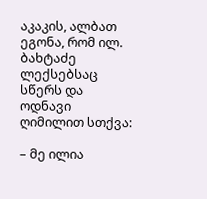აკაკის, ალბათ ეგონა, რომ ილ. ბახტაძე ლექსებსაც სწერს და ოდნავი ღიმილით სთქვა:

– მე ილია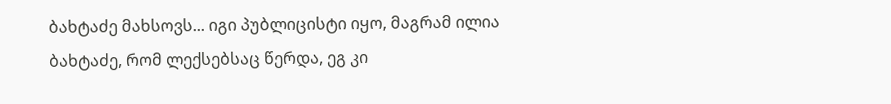ბახტაძე მახსოვს... იგი პუბლიცისტი იყო, მაგრამ ილია ბახტაძე, რომ ლექსებსაც წერდა, ეგ კი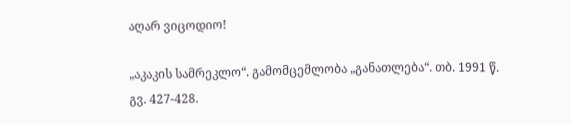აღარ ვიცოდიო!

„აკაკის სამრეკლო“. გამომცემლობა „განათლება“. თბ. 1991 წ. გვ. 427-428.